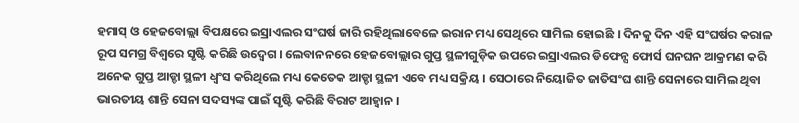ହମାସ୍ ଓ ହେଜବୋଲ୍ଲା ବିପକ୍ଷରେ ଇସ୍ରାଏଲର ସଂଘର୍ଷ ଜାରି ରହିଥିଲାବେଳେ ଇରାନ ମଧ୍ୟ ସେଥିରେ ସାମିଲ ହୋଇଛି । ଦିନକୁ ଦିନ ଏହି ସଂଘର୍ଷର କରାଳ ରୂପ ସମଗ୍ର ବିଶ୍ୱରେ ସୃଷ୍ଟି କରିଛି ଉଦ୍ବେଗ । ଲେବାନନରେ ହେଜବୋଲ୍ଲାର ଗୁପ୍ତ ସ୍ଥଳୀଗୁଡ଼ିକ ଉପରେ ଇସ୍ରାଏଲର ଡିଫେନ୍ସ ଫୋର୍ସ ଘନଘନ ଆକ୍ରମଣ କରି ଅନେକ ଗୁପ୍ତ ଆଡ୍ଡା ସ୍ଥଳୀ ଧ୍ୱଂସ କରିଥିଲେ ମଧ୍ୟ କେତେକ ଆଡ୍ଡା ସ୍ଥଳୀ ଏବେ ମଧ୍ୟ ସକ୍ରିୟ । ସେଠାରେ ନିୟୋଜିତ ଜାତିସଂଘ ଶାନ୍ତି ସେନାରେ ସାମିଲ ଥିବା ଭାରତୀୟ ଶାନ୍ତି ସେନା ସଦସ୍ୟଙ୍କ ପାଇଁ ସୃଷ୍ଟି କରିଛି ବିରାଟ ଆହ୍ୱାନ ।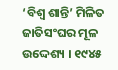‘ବିଶ୍ୱ ଶାନ୍ତି’ ମିଳିତ ଜାତିସଂଘର ମୂଳ ଉଦ୍ଦେଶ୍ୟ । ୧୯୪୫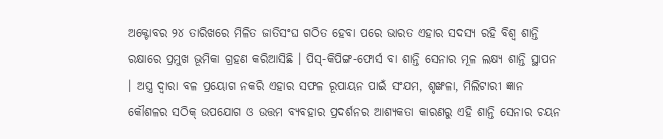ଅକ୍ଟୋବର ୨୪ ତାରିଖରେ ମିଳିତ ଜାତିସଂଘ ଗଠିତ ହେବା ପରେ ଭାରତ ଏହାର ସଦସ୍ୟ ରହି ବିଶ୍ୱ ଶାନ୍ତି ରକ୍ଷାରେ ପ୍ରମୁଖ ଭୂମିକା ଗ୍ରହଣ କରିଆସିଛି । ପିସ୍-କିପିଙ୍ଗ-ଫୋର୍ସ ବା ଶାନ୍ତି ସେନାର ମୂଳ ଲକ୍ଷ୍ୟ ଶାନ୍ତି ସ୍ଥାପନ । ଅସ୍ତ୍ର ଦ୍ୱାରା ବଳ ପ୍ରୟୋଗ ନକରି ଏହାର ସଫଳ ରୂପାୟନ ପାଇଁ ସଂଯମ, ଶୃଙ୍ଖଳା, ମିଲିଟାରୀ ଜ୍ଞାନ କୌଶଳର ସଠିକ୍ ଉପଯୋଗ ଓ ଉତ୍ତମ ବ୍ୟବହାର ପ୍ରଦର୍ଶନର ଆଶ୍ୟକତା କାରଣରୁ ଏହି ଶାନ୍ତି ସେନାର ଚୟନ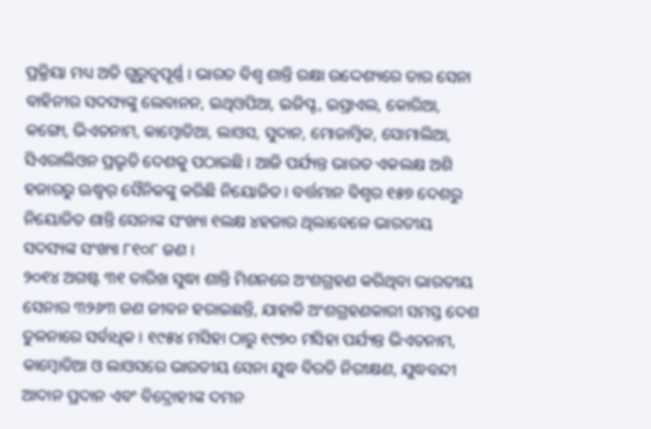ପ୍ରକ୍ରିୟା ମଧ୍ୟ ଅତି ଗୁରୁତ୍ୱପୂର୍ଣ୍ଣ । ଭାରତ ବିଶ୍ୱ ଶାନ୍ତି ରକ୍ଷା ଉଦ୍ଦେଶ୍ୟରେ ତାର ସେନା ବାହିନୀର ସଦସ୍ୟଙ୍କୁ ଲେବାନନ, ଇଥିଓପିଆ, ଇଜିପ୍ଟ, ଇସ୍ରାଏଲ, କୋରିଆ, କଙ୍ଗୋ, ଭିଏତନାମ, କାମ୍ବୋଡିଆ, ଲାଓସ, ସୁଦାନ, ମୋଜାମ୍ବିକ, ସୋମାଲିଆ, ସିଏରାଲିଓନ ପ୍ରଭୃତି ଦେଶକୁ ପଠାଇଛି । ଆଜି ପର୍ଯ୍ୟନ୍ତ ଭାରତ ଏକଲକ୍ଷ ଅଶି ହଜାରରୁ ଊଦ୍ଧ୍ୱର୍ ସୈନିକଙ୍କୁ କରିଛି ନିୟୋଜିତ । ବର୍ତ୍ତମାନ ବିଶ୍ୱର ୧୫୭ ଦେଶରୁ ନିୟୋଜିତ ଶାନ୍ତି ସେନାଙ୍କ ସଂଖ୍ୟା ୧ଲକ୍ଷ ୪ହଜାର ଥିଲାବେଳେ ଭାରତୀୟ ସଦସ୍ୟଙ୍କ ସଂଖ୍ୟା ୮୧୦୮ ଜଣ ।
୨୦୧୪ ଅଗଷ୍ଟ ୩୧ ତାରିଖ ସୁଦ୍ଧା ଶାନ୍ତି ମିଶନରେ ଅଂଶଗ୍ରହଣ କରିଥିବା ଭାରତୀୟ ସେନାର ୩୨୬୩ ଜଣ ଜୀବନ ହରାଇଛନ୍ତି, ଯାହାକି ଅଂଶଗ୍ରହଣକାରୀ ସମସ୍ତ ଦେଶ ତୁଳନାରେ ସର୍ବାଧିକ । ୧୯୫୪ ମସିହା ଠାରୁ ୧୯୭୦ ମସିହା ପର୍ଯ୍ୟନ୍ତ ଭିଏତନାମ, କାମ୍ବୋଡିଆ ଓ ଲାଓସରେ ଭାରତୀୟ ସେନା ଯୁଦ୍ଧ ବିରତି ନିରୀକ୍ଷଣ, ଯୁଦ୍ଧବନ୍ଦୀ ଆଦାନ ପ୍ରଦାନ ଏବଂ ବିଦ୍ରୋହୀଙ୍କ ଦମନ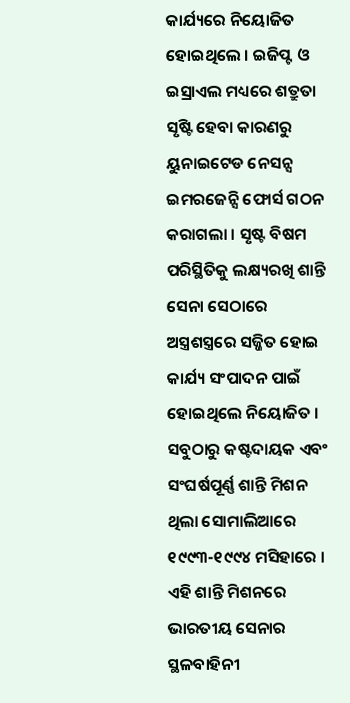କାର୍ଯ୍ୟରେ ନିୟୋଜିତ ହୋଇଥିଲେ । ଇଜିପ୍ଟ ଓ ଇସ୍ରାଏଲ ମଧ୍ୟରେ ଶତ୍ରୁତା ସୃଷ୍ଟି ହେବା କାରଣରୁ ୟୁନାଇଟେଡ ନେସନ୍ସ ଇମରଜେନ୍ସି ଫୋର୍ସ ଗଠନ କରାଗଲା । ସୃଷ୍ଟ ବିଷମ ପରିସ୍ଥିତିକୁ ଲକ୍ଷ୍ୟରଖି ଶାନ୍ତି ସେନା ସେଠାରେ ଅସ୍ତ୍ରଶସ୍ତ୍ରରେ ସଜ୍ଜିତ ହୋଇ କାର୍ଯ୍ୟ ସଂପାଦନ ପାଇଁ ହୋଇଥିଲେ ନିୟୋଜିତ । ସବୁଠାରୁ କଷ୍ଟଦାୟକ ଏବଂ ସଂଘର୍ଷପୂର୍ଣ୍ଣ ଶାନ୍ତି ମିଶନ ଥିଲା ସୋମାଲିଆରେ ୧୯୯୩-୧୯୯୪ ମସିହାରେ । ଏହି ଶାନ୍ତି ମିଶନରେ ଭାରତୀୟ ସେନାର ସ୍ଥଳବାହିନୀ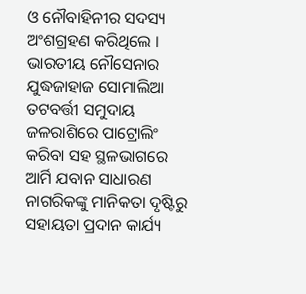ଓ ନୌବାହିନୀର ସଦସ୍ୟ ଅଂଶଗ୍ରହଣ କରିଥିଲେ ।
ଭାରତୀୟ ନୌସେନାର ଯୁଦ୍ଧଜାହାଜ ସୋମାଲିଆ ତଟବର୍ତ୍ତୀ ସମୁଦାୟ ଜଳରାଶିରେ ପାଟ୍ରୋଲିଂ କରିବା ସହ ସ୍ଥଳଭାଗରେ ଆର୍ମି ଯବାନ ସାଧାରଣ ନାଗରିକଙ୍କୁ ମାନିକତା ଦୃଷ୍ଟିରୁ ସହାୟତା ପ୍ରଦାନ କାର୍ଯ୍ୟ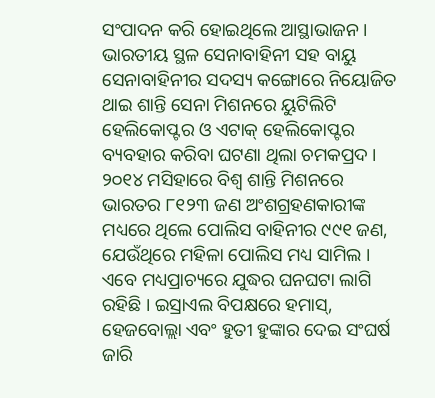ସଂପାଦନ କରି ହୋଇଥିଲେ ଆସ୍ଥାଭାଜନ । ଭାରତୀୟ ସ୍ଥଳ ସେନାବାହିନୀ ସହ ବାୟୁ ସେନାବାହିନୀର ସଦସ୍ୟ କଙ୍ଗୋରେ ନିୟୋଜିତ ଥାଇ ଶାନ୍ତି ସେନା ମିଶନରେ ୟୁଟିଲିଟି ହେଲିକୋପ୍ଟର ଓ ଏଟାକ୍ ହେଲିକୋପ୍ଟର ବ୍ୟବହାର କରିବା ଘଟଣା ଥିଲା ଚମକପ୍ରଦ । ୨୦୧୪ ମସିହାରେ ବିଶ୍ୱ ଶାନ୍ତି ମିଶନରେ ଭାରତର ୮୧୨୩ ଜଣ ଅଂଶଗ୍ରହଣକାରୀଙ୍କ ମଧ୍ୟରେ ଥିଲେ ପୋଲିସ ବାହିନୀର ୯୯୧ ଜଣ, ଯେଉଁଥିରେ ମହିଳା ପୋଲିସ ମଧ୍ୟ ସାମିଲ । ଏବେ ମଧ୍ୟପ୍ରାଚ୍ୟରେ ଯୁଦ୍ଧର ଘନଘଟା ଲାଗି ରହିଛି । ଇସ୍ରାଏଲ ବିପକ୍ଷରେ ହମାସ୍, ହେଜବୋଲ୍ଲା ଏବଂ ହୁତୀ ହୁଙ୍କାର ଦେଇ ସଂଘର୍ଷ ଜାରି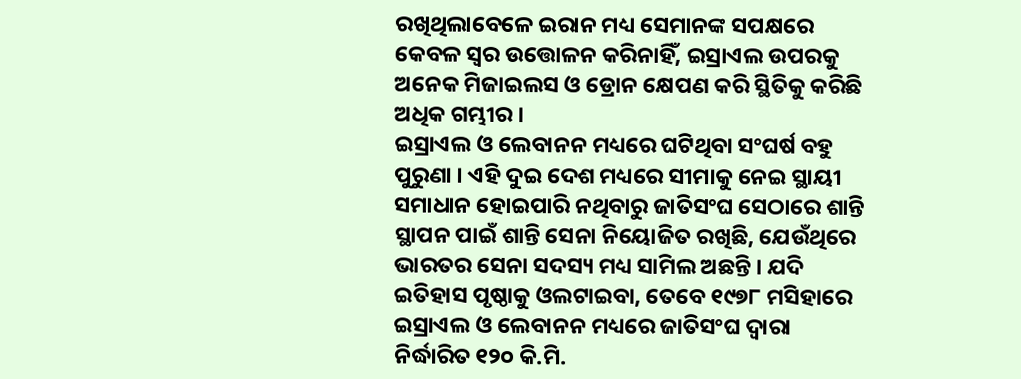ରଖିଥିଲାବେଳେ ଇରାନ ମଧ୍ୟ ସେମାନଙ୍କ ସପକ୍ଷରେ କେବଳ ସ୍ୱର ଉତ୍ତୋଳନ କରିନାହିଁ, ଇସ୍ରାଏଲ ଉପରକୁ ଅନେକ ମିଜାଇଲସ ଓ ଡ୍ରୋନ କ୍ଷେପଣ କରି ସ୍ଥିତିକୁ କରିଛି ଅଧିକ ଗମ୍ଭୀର ।
ଇସ୍ରାଏଲ ଓ ଲେବାନନ ମଧ୍ୟରେ ଘଟିଥିବା ସଂଘର୍ଷ ବହୁ ପୁରୁଣା । ଏହି ଦୁଇ ଦେଶ ମଧ୍ୟରେ ସୀମାକୁ ନେଇ ସ୍ଥାୟୀ ସମାଧାନ ହୋଇପାରି ନଥିବାରୁ ଜାତିସଂଘ ସେଠାରେ ଶାନ୍ତି ସ୍ଥାପନ ପାଇଁ ଶାନ୍ତି ସେନା ନିୟୋଜିତ ରଖିଛି, ଯେଉଁଥିରେ ଭାରତର ସେନା ସଦସ୍ୟ ମଧ୍ୟ ସାମିଲ ଅଛନ୍ତି । ଯଦି ଇତିହାସ ପୃଷ୍ଠାକୁ ଓଲଟାଇବା, ତେବେ ୧୯୭୮ ମସିହାରେ ଇସ୍ରାଏଲ ଓ ଲେବାନନ ମଧ୍ୟରେ ଜାତିସଂଘ ଦ୍ୱାରା ନିର୍ଦ୍ଧାରିତ ୧୨୦ କି.ମି.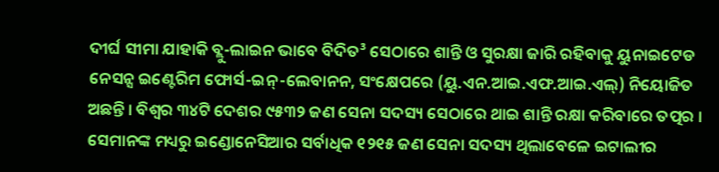ଦୀର୍ଘ ସୀମା ଯାହାକି ବ୍ଲୁ-ଲାଇନ ଭାବେ ବିଦିତ³ ସେଠାରେ ଶାନ୍ତି ଓ ସୁରକ୍ଷା ଜାରି ରହିବାକୁ ୟୁନାଇଟେଡ ନେସନ୍ସ ଇଣ୍ଟେରିମ ଫୋର୍ସ-ଇନ୍-ଲେବାନନ, ସଂକ୍ଷେପରେ (ୟୁ.ଏନ.ଆଇ.ଏଫ.ଆଇ.ଏଲ୍) ନିୟୋଜିତ ଅଛନ୍ତି । ବିଶ୍ୱର ୩୪ଟି ଦେଶର ୯୫୩୨ ଜଣ ସେନା ସଦସ୍ୟ ସେଠାରେ ଥାଇ ଶାନ୍ତି ରକ୍ଷା କରିବାରେ ତତ୍ପର । ସେମାନଙ୍କ ମଧ୍ୟରୁ ଇଣ୍ଡୋନେସିଆର ସର୍ବାଧିକ ୧୨୧୫ ଜଣ ସେନା ସଦସ୍ୟ ଥିଲାବେଳେ ଇଟାଲୀର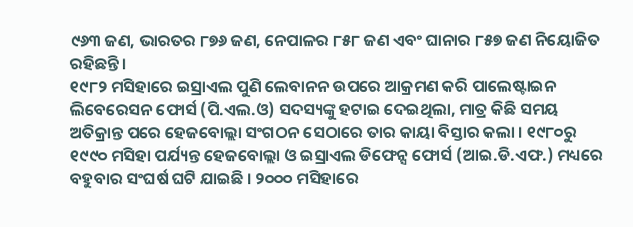୯୬୩ ଜଣ, ଭାରତର ୮୭୬ ଜଣ, ନେପାଳର ୮୫୮ ଜଣ ଏବଂ ଘାନାର ୮୫୭ ଜଣ ନିୟୋଜିତ ରହିଛନ୍ତି ।
୧୯୮୨ ମସିହାରେ ଇସ୍ରାଏଲ ପୁଣି ଲେବାନନ ଉପରେ ଆକ୍ରମଣ କରି ପାଲେଷ୍ଟାଇନ ଲିବେରେସନ ଫୋର୍ସ (ପି.ଏଲ.ଓ) ସଦସ୍ୟଙ୍କୁ ହଟାଇ ଦେଇଥିଲା, ମାତ୍ର କିଛି ସମୟ ଅତିକ୍ରାନ୍ତ ପରେ ହେଜବୋଲ୍ଲା ସଂଗଠନ ସେଠାରେ ତାର କାୟା ବିସ୍ତାର କଲା । ୧୯୮୦ରୁ ୧୯୯୦ ମସିହା ପର୍ଯ୍ୟନ୍ତ ହେଜବୋଲ୍ଲା ଓ ଇସ୍ରାଏଲ ଡିଫେନ୍ସ ଫୋର୍ସ (ଆଇ.ଡି.ଏଫ.) ମଧ୍ୟରେ ବହୁବାର ସଂଘର୍ଷ ଘଟି ଯାଇଛି । ୨୦୦୦ ମସିହାରେ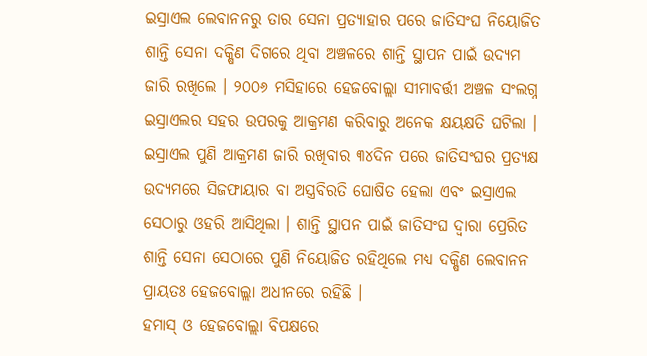ଇସ୍ରାଏଲ ଲେବାନନରୁ ତାର ସେନା ପ୍ରତ୍ୟାହାର ପରେ ଜାତିସଂଘ ନିୟୋଜିତ ଶାନ୍ତି ସେନା ଦକ୍ଷିଣ ଦିଗରେ ଥିବା ଅଞ୍ଚଳରେ ଶାନ୍ତି ସ୍ଥାପନ ପାଇଁ ଉଦ୍ୟମ ଜାରି ରଖିଲେ । ୨୦୦୬ ମସିହାରେ ହେଜବୋଲ୍ଲା ସୀମାବର୍ତ୍ତୀ ଅଞ୍ଚଳ ସଂଲଗ୍ନ ଇସ୍ରାଏଲର ସହର ଉପରକୁ ଆକ୍ରମଣ କରିବାରୁ ଅନେକ କ୍ଷୟକ୍ଷତି ଘଟିଲା । ଇସ୍ରାଏଲ ପୁଣି ଆକ୍ରମଣ ଜାରି ରଖିବାର ୩୪ଦିନ ପରେ ଜାତିସଂଘର ପ୍ରତ୍ୟକ୍ଷ ଉଦ୍ୟମରେ ସିଜଫାୟାର ବା ଅସ୍ତ୍ରବିରତି ଘୋଷିତ ହେଲା ଏବଂ ଇସ୍ରାଏଲ ସେଠାରୁ ଓହରି ଆସିଥିଲା । ଶାନ୍ତି ସ୍ଥାପନ ପାଇଁ ଜାତିସଂଘ ଦ୍ୱାରା ପ୍ରେରିତ ଶାନ୍ତି ସେନା ସେଠାରେ ପୁଣି ନିୟୋଜିତ ରହିଥିଲେ ମଧ୍ୟ ଦକ୍ଷିଣ ଲେବାନନ ପ୍ରାୟତଃ ହେଜବୋଲ୍ଲା ଅଧୀନରେ ରହିଛି ।
ହମାସ୍ ଓ ହେଜବୋଲ୍ଲା ବିପକ୍ଷରେ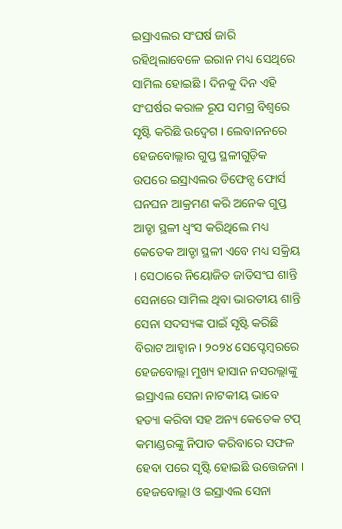ଇସ୍ରାଏଲର ସଂଘର୍ଷ ଜାରି ରହିଥିଲାବେଳେ ଇରାନ ମଧ୍ୟ ସେଥିରେ ସାମିଲ ହୋଇଛି । ଦିନକୁ ଦିନ ଏହି ସଂଘର୍ଷର କରାଳ ରୂପ ସମଗ୍ର ବିଶ୍ୱରେ ସୃଷ୍ଟି କରିଛି ଉଦ୍ବେଗ । ଲେବାନନରେ ହେଜବୋଲ୍ଲାର ଗୁପ୍ତ ସ୍ଥଳୀଗୁଡ଼ିକ ଉପରେ ଇସ୍ରାଏଲର ଡିଫେନ୍ସ ଫୋର୍ସ ଘନଘନ ଆକ୍ରମଣ କରି ଅନେକ ଗୁପ୍ତ ଆଡ୍ଡା ସ୍ଥଳୀ ଧ୍ୱଂସ କରିଥିଲେ ମଧ୍ୟ କେତେକ ଆଡ୍ଡା ସ୍ଥଳୀ ଏବେ ମଧ୍ୟ ସକ୍ରିୟ । ସେଠାରେ ନିୟୋଜିତ ଜାତିସଂଘ ଶାନ୍ତି ସେନାରେ ସାମିଲ ଥିବା ଭାରତୀୟ ଶାନ୍ତି ସେନା ସଦସ୍ୟଙ୍କ ପାଇଁ ସୃଷ୍ଟି କରିଛି ବିରାଟ ଆହ୍ୱାନ । ୨୦୨୪ ସେପ୍ଟେମ୍ବରରେ ହେଜବୋଲ୍ଲା ମୁଖ୍ୟ ହାସାନ ନସରଲ୍ଲାଙ୍କୁ ଇସ୍ରାଏଲ ସେନା ନାଟକୀୟ ଭାବେ ହତ୍ୟା କରିବା ସହ ଅନ୍ୟ କେତେକ ଟପ୍ କମାଣ୍ଡରଙ୍କୁ ନିପାତ କରିବାରେ ସଫଳ ହେବା ପରେ ସୃଷ୍ଟି ହୋଇଛି ଉତ୍ତେଜନା ।
ହେଜବୋଲ୍ଲା ଓ ଇସ୍ରାଏଲ ସେନା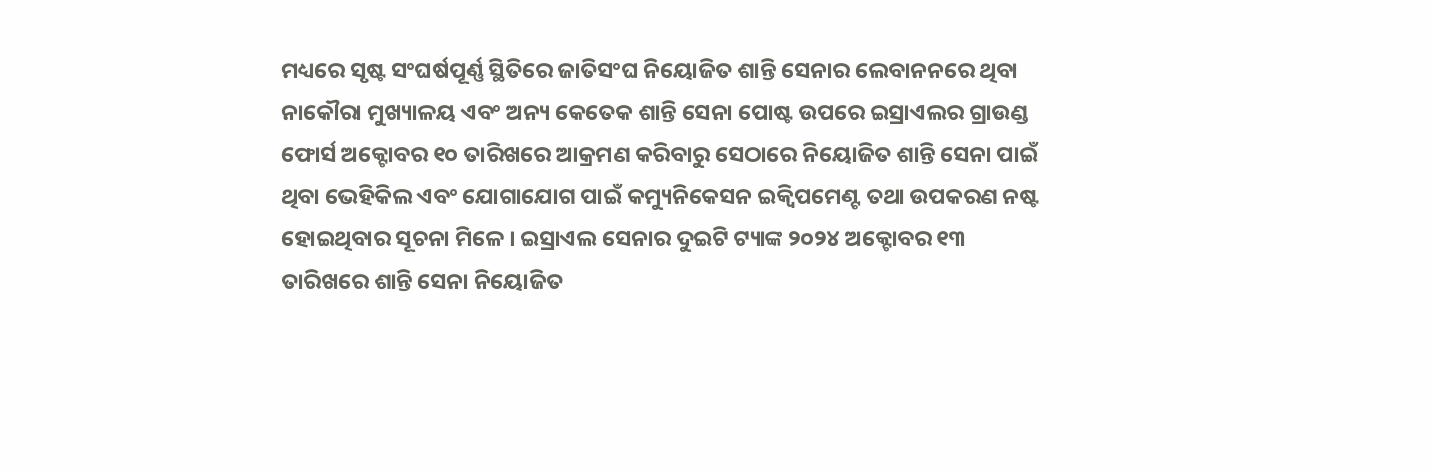ମଧ୍ୟରେ ସୃଷ୍ଟ ସଂଘର୍ଷପୂର୍ଣ୍ଣ ସ୍ଥିତିରେ ଜାତିସଂଘ ନିୟୋଜିତ ଶାନ୍ତି ସେନାର ଲେବାନନରେ ଥିବା ନାକୌରା ମୁଖ୍ୟାଳୟ ଏବଂ ଅନ୍ୟ କେତେକ ଶାନ୍ତି ସେନା ପୋଷ୍ଟ ଉପରେ ଇସ୍ରାଏଲର ଗ୍ରାଉଣ୍ଡ ଫୋର୍ସ ଅକ୍ଟୋବର ୧୦ ତାରିଖରେ ଆକ୍ରମଣ କରିବାରୁ ସେଠାରେ ନିୟୋଜିତ ଶାନ୍ତି ସେନା ପାଇଁ ଥିବା ଭେହିକିଲ ଏବଂ ଯୋଗାଯୋଗ ପାଇଁ କମ୍ୟୁନିକେସନ ଇକ୍ୱିପମେଣ୍ଟ ତଥା ଉପକରଣ ନଷ୍ଟ ହୋଇଥିବାର ସୂଚନା ମିଳେ । ଇସ୍ରାଏଲ ସେନାର ଦୁଇଟି ଟ୍ୟାଙ୍କ ୨୦୨୪ ଅକ୍ଟୋବର ୧୩ ତାରିଖରେ ଶାନ୍ତି ସେନା ନିୟୋଜିତ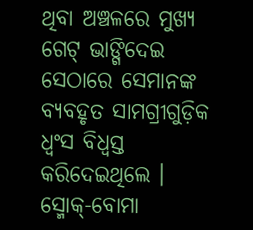ଥିବା ଅଞ୍ଚଳରେ ମୁଖ୍ୟ ଗେଟ୍ ଭାଙ୍ଗିଦେଇ ସେଠାରେ ସେମାନଙ୍କ ବ୍ୟବହୃତ ସାମଗ୍ରୀଗୁଡ଼ିକ ଧ୍ୱଂସ ବିଧ୍ୱସ୍ତ କରିଦେଇଥିଲେ । ସ୍ମୋକ୍-ବୋମା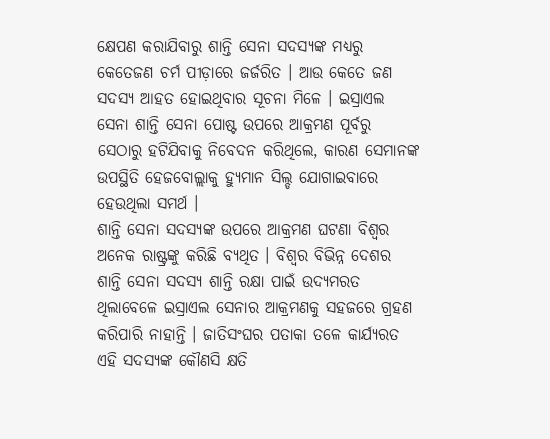କ୍ଷେପଣ କରାଯିବାରୁ ଶାନ୍ତି ସେନା ସଦସ୍ୟଙ୍କ ମଧ୍ୟରୁ କେତେଜଣ ଚର୍ମ ପୀଡ଼ାରେ ଜର୍ଜରିତ । ଆଉ କେତେ ଜଣ ସଦସ୍ୟ ଆହତ ହୋଇଥିବାର ସୂଚନା ମିଳେ । ଇସ୍ରାଏଲ ସେନା ଶାନ୍ତି ସେନା ପୋଷ୍ଟ ଉପରେ ଆକ୍ରମଣ ପୂର୍ବରୁ ସେଠାରୁ ହଟିଯିବାକୁ ନିବେଦନ କରିଥିଲେ, କାରଣ ସେମାନଙ୍କ ଉପସ୍ଥିତି ହେଜବୋଲ୍ଲାକୁ ହ୍ୟୁମାନ ସିଲ୍ଡ ଯୋଗାଇବାରେ ହେଉଥିଲା ସମର୍ଥ ।
ଶାନ୍ତି ସେନା ସଦସ୍ୟଙ୍କ ଉପରେ ଆକ୍ରମଣ ଘଟଣା ବିଶ୍ୱର ଅନେକ ରାଷ୍ଟ୍ରଙ୍କୁ କରିଛି ବ୍ୟଥିତ । ବିଶ୍ୱର ବିଭିନ୍ନ ଦେଶର ଶାନ୍ତି ସେନା ସଦସ୍ୟ ଶାନ୍ତି ରକ୍ଷା ପାଇଁ ଉଦ୍ୟମରତ ଥିଲାବେଳେ ଇସ୍ରାଏଲ ସେନାର ଆକ୍ରମଣକୁ ସହଜରେ ଗ୍ରହଣ କରିପାରି ନାହାନ୍ତି । ଜାତିସଂଘର ପତାକା ତଳେ କାର୍ଯ୍ୟରତ ଏହି ସଦସ୍ୟଙ୍କ କୌଣସି କ୍ଷତି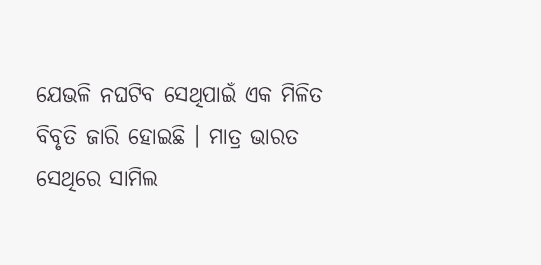ଯେଭଳି ନଘଟିବ ସେଥିପାଇଁ ଏକ ମିଳିତ ବିବୃତି ଜାରି ହୋଇଛି । ମାତ୍ର ଭାରତ ସେଥିରେ ସାମିଲ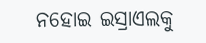ନହୋଇ ଇସ୍ରାଏଲକୁ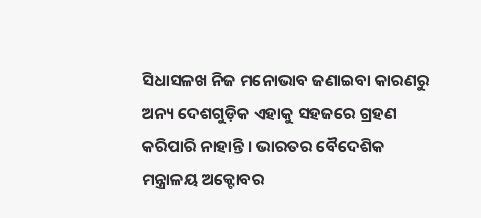ସିଧାସଳଖ ନିଜ ମନୋଭାବ ଜଣାଇବା କାରଣରୁ ଅନ୍ୟ ଦେଶଗୁଡ଼ିକ ଏହାକୁ ସହଜରେ ଗ୍ରହଣ କରିପାରି ନାହାନ୍ତି । ଭାରତର ବୈଦେଶିକ ମନ୍ତ୍ରାଳୟ ଅକ୍ଟୋବର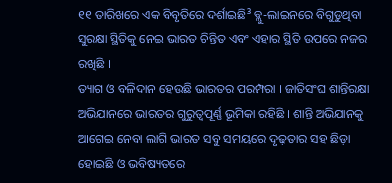୧୧ ତାରିଖରେ ଏକ ବିବୃତିରେ ଦର୍ଶାଇଛି³ ବ୍ଲୁ-ଲାଇନରେ ବିଗୁଡୁଥିବା ସୁରକ୍ଷା ସ୍ଥିତିକୁ ନେଇ ଭାରତ ଚିନ୍ତିତ ଏବଂ ଏହାର ସ୍ଥିତି ଉପରେ ନଜର ରଖିଛି ।
ତ୍ୟାଗ ଓ ବଳିଦାନ ହେଉଛି ଭାରତର ପରମ୍ପରା । ଜାତିସଂଘ ଶାନ୍ତିରକ୍ଷା ଅଭିଯାନରେ ଭାରତର ଗୁରୁତ୍ୱପୂର୍ଣ୍ଣ ଭୂମିକା ରହିଛି । ଶାନ୍ତି ଅଭିଯାନକୁ ଆଗେଇ ନେବା ଲାଗି ଭାରତ ସବୁ ସମୟରେ ଦୃଢ଼ତାର ସହ ଛିଡ଼ା ହୋଇଛି ଓ ଭବିଷ୍ୟତରେ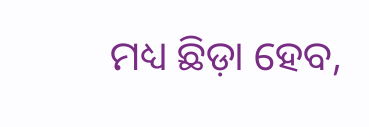ମଧ୍ୟ ଛିଡ଼ା ହେବ,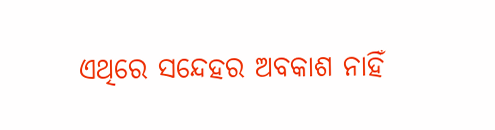ଏଥିରେ ସନ୍ଦେହର ଅବକାଶ ନାହିଁ